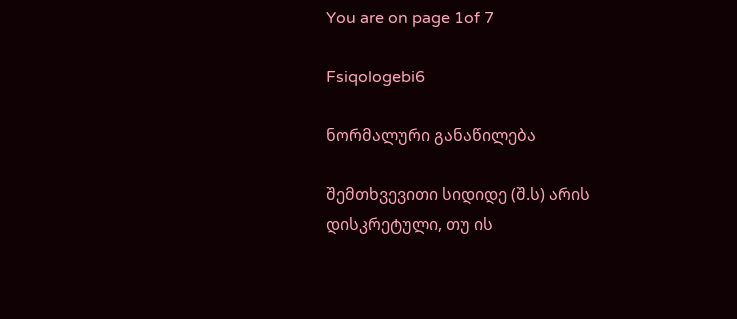You are on page 1of 7

Fsiqologebi6

ნორმალური განაწილება

შემთხვევითი სიდიდე (შ.ს) არის დისკრეტული, თუ ის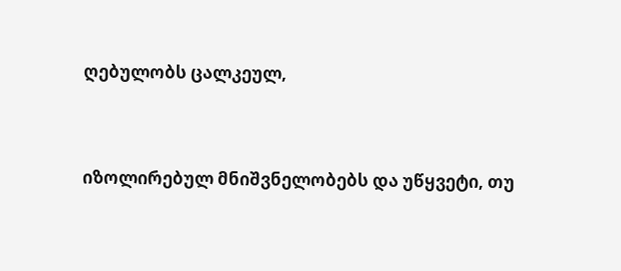ღებულობს ცალკეულ,


იზოლირებულ მნიშვნელობებს და უწყვეტი, თუ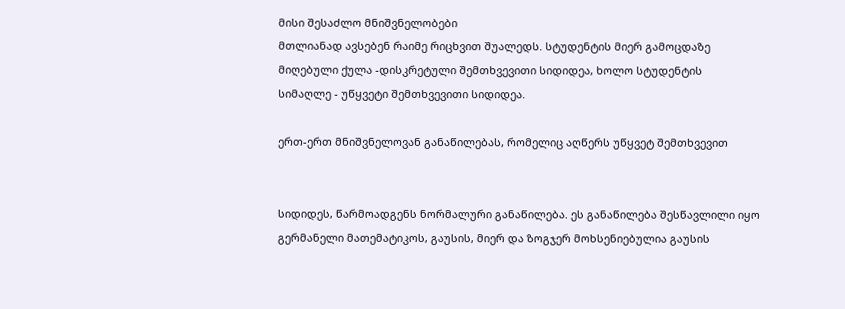მისი შესაძლო მნიშვნელობები
მთლიანად ავსებენ რაიმე რიცხვით შუალედს. სტუდენტის მიერ გამოცდაზე
მიღებული ქულა -დისკრეტული შემთხვევითი სიდიდეა, ხოლო სტუდენტის
სიმაღლე - უწყვეტი შემთხვევითი სიდიდეა.

ერთ-ერთ მნიშვნელოვან განაწილებას, რომელიც აღწერს უწყვეტ შემთხვევით


სიდიდეს, წარმოადგენს ნორმალური განაწილება. ეს განაწილება შესწავლილი იყო
გერმანელი მათემატიკოს, გაუსის, მიერ და ზოგჯერ მოხსენიებულია გაუსის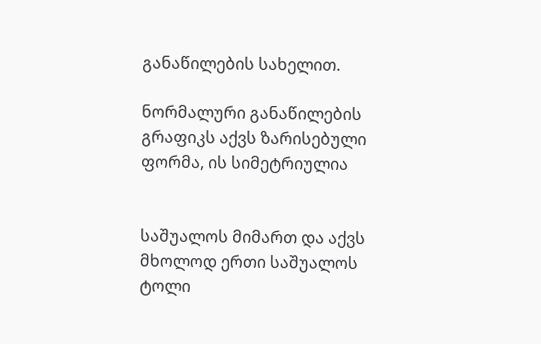განაწილების სახელით.

ნორმალური განაწილების გრაფიკს აქვს ზარისებული ფორმა, ის სიმეტრიულია


საშუალოს მიმართ და აქვს მხოლოდ ერთი საშუალოს ტოლი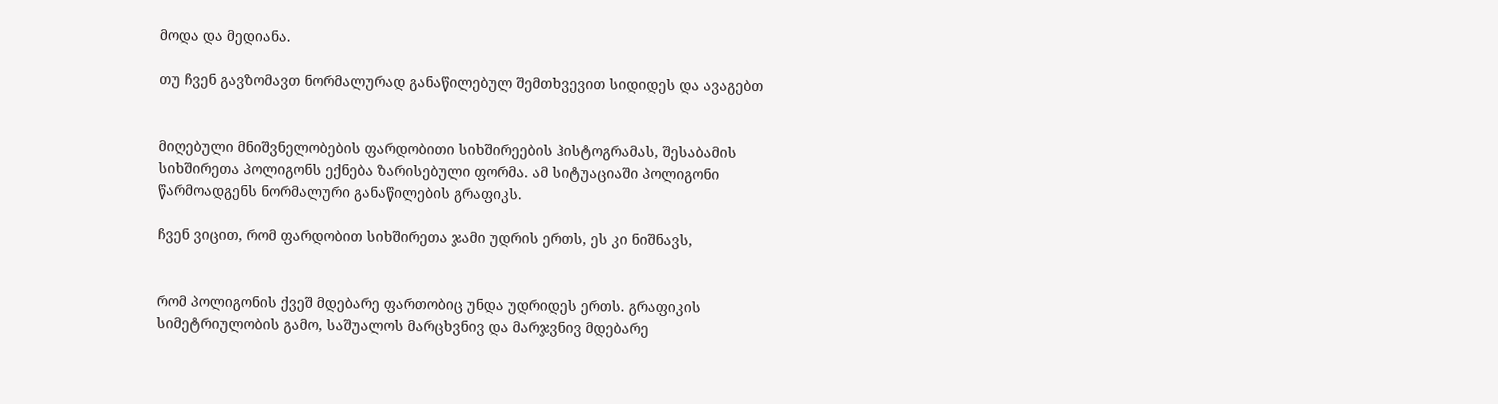მოდა და მედიანა.

თუ ჩვენ გავზომავთ ნორმალურად განაწილებულ შემთხვევით სიდიდეს და ავაგებთ


მიღებული მნიშვნელობების ფარდობითი სიხშირეების ჰისტოგრამას, შესაბამის
სიხშირეთა პოლიგონს ექნება ზარისებული ფორმა. ამ სიტუაციაში პოლიგონი
წარმოადგენს ნორმალური განაწილების გრაფიკს.

ჩვენ ვიცით, რომ ფარდობით სიხშირეთა ჯამი უდრის ერთს, ეს კი ნიშნავს,


რომ პოლიგონის ქვეშ მდებარე ფართობიც უნდა უდრიდეს ერთს. გრაფიკის
სიმეტრიულობის გამო, საშუალოს მარცხვნივ და მარჯვნივ მდებარე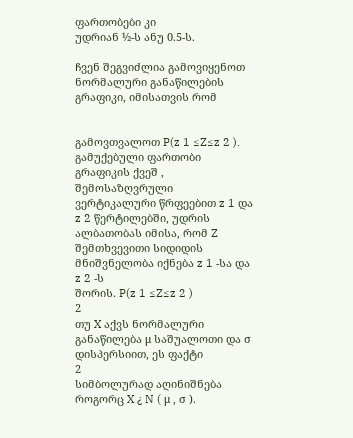ფართობები კი
უდრიან ½-ს ანუ 0.5-ს.

ჩვენ შეგვიძლია გამოვიყენოთ ნორმალური განაწილების გრაფიკი, იმისათვის რომ


გამოვთვალოთ P(z 1 ≤Z≤z 2 ). გამუქებული ფართობი გრაფიკის ქვეშ ,
შემოსაზღვრული ვერტიკალური წრფეებით z 1 და z 2 წერტილებში, უდრის
ალბათობას იმისა, რომ Z შემთხვევითი სიდიდის მნიშვნელობა იქნება z 1 -სა და z 2 -ს
შორის. P(z 1 ≤Z≤z 2 )
2
თუ X აქვს ნორმალური განაწილება μ საშუალოთი და σ დისპერსიით, ეს ფაქტი
2
სიმბოლურად აღინიშნება როგორც X ¿ N ( μ , σ ).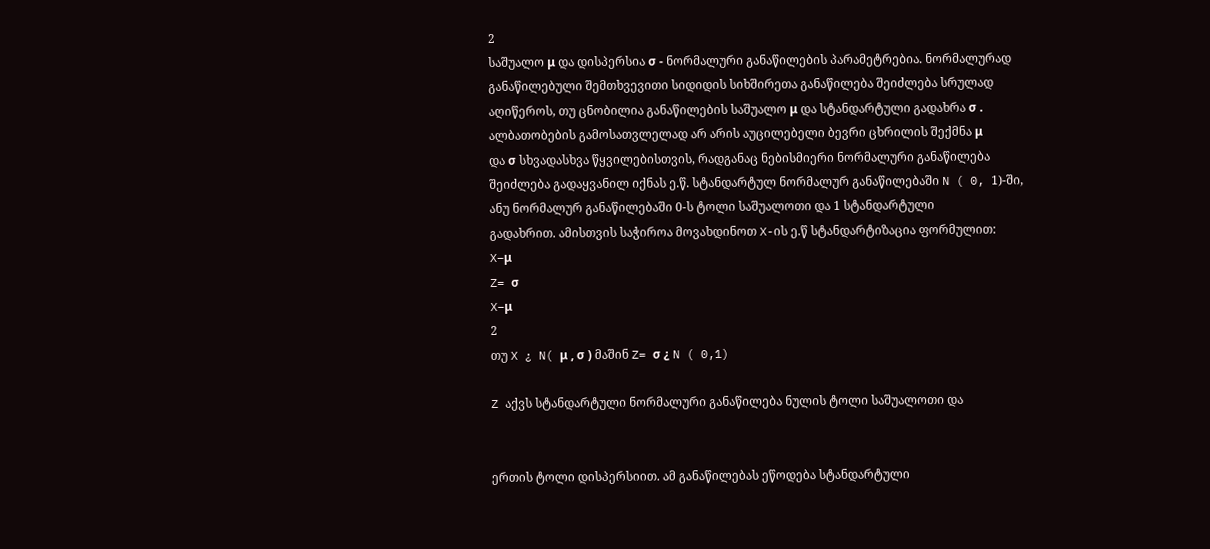2
საშუალო μ და დისპერსია σ - ნორმალური განაწილების პარამეტრებია. ნორმალურად
განაწილებული შემთხვევითი სიდიდის სიხშირეთა განაწილება შეიძლება სრულად
აღიწეროს, თუ ცნობილია განაწილების საშუალო μ და სტანდარტული გადახრა σ .
ალბათობების გამოსათვლელად არ არის აუცილებელი ბევრი ცხრილის შექმნა μ
და σ სხვადასხვა წყვილებისთვის, რადგანაც ნებისმიერი ნორმალური განაწილება
შეიძლება გადაყვანილ იქნას ე.წ. სტანდარტულ ნორმალურ განაწილებაში N ( 0, 1)-ში,
ანუ ნორმალურ განაწილებაში 0-ს ტოლი საშუალოთი და 1 სტანდარტული
გადახრით. ამისთვის საჭიროა მოვახდინოთ X-ის ე.წ სტანდარტიზაცია ფორმულით:
X−μ
Z= σ
X−μ
2
თუ X ¿ N( μ , σ ) მაშინ Z= σ ¿ N ( 0,1)

Z აქვს სტანდარტული ნორმალური განაწილება ნულის ტოლი საშუალოთი და


ერთის ტოლი დისპერსიით. ამ განაწილებას ეწოდება სტანდარტული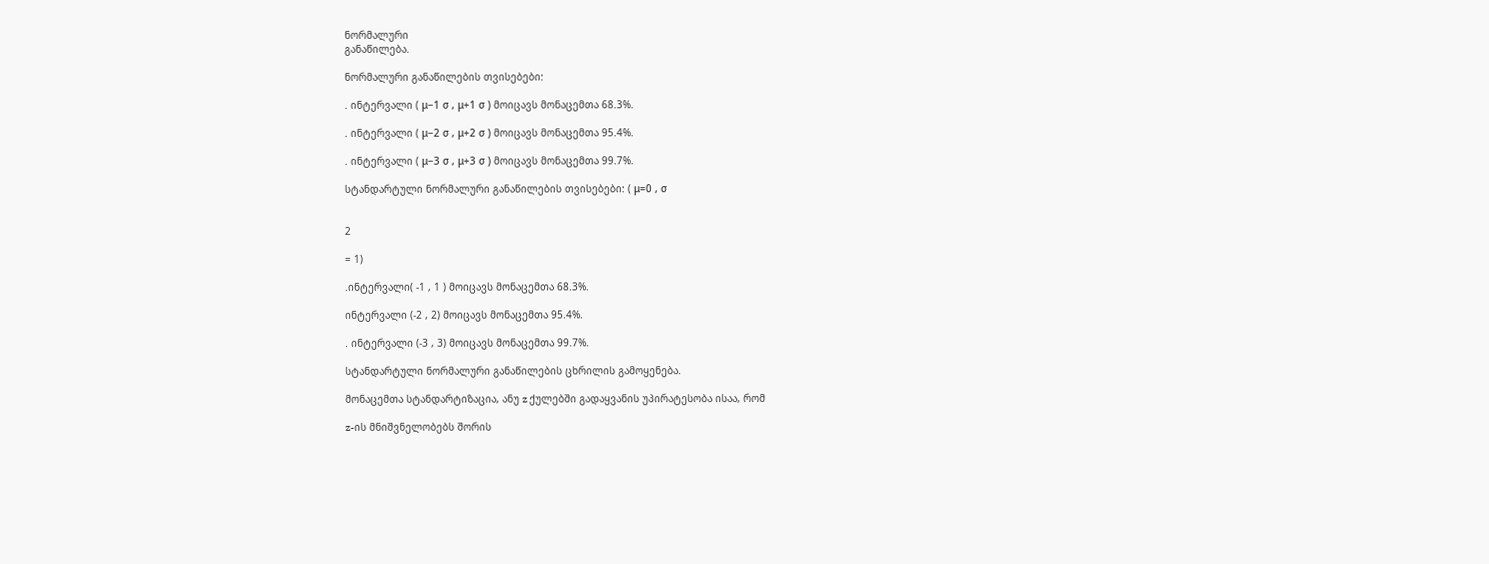ნორმალური
განაწილება.

ნორმალური განაწილების თვისებები:

. ინტერვალი ( μ−1 σ , μ+1 σ ) მოიცავს მონაცემთა 68.3%.

. ინტერვალი ( μ−2 σ , μ+2 σ ) მოიცავს მონაცემთა 95.4%.

. ინტერვალი ( μ−3 σ , μ+3 σ ) მოიცავს მონაცემთა 99.7%.

სტანდარტული ნორმალური განაწილების თვისებები: ( μ=0 , σ


2

= 1)

.ინტერვალი( -1 , 1 ) მოიცავს მონაცემთა 68.3%.

ინტერვალი (-2 , 2) მოიცავს მონაცემთა 95.4%.

. ინტერვალი (-3 , 3) მოიცავს მონაცემთა 99.7%.

სტანდარტული ნორმალური განაწილების ცხრილის გამოყენება.

მონაცემთა სტანდარტიზაცია, ანუ z ქულებში გადაყვანის უპირატესობა ისაა, რომ

z-ის მნიშვნელობებს შორის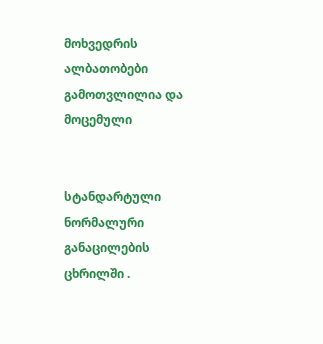მოხვედრის ალბათობები გამოთვლილია და მოცემული


სტანდარტული ნორმალური განაცილების ცხრილში .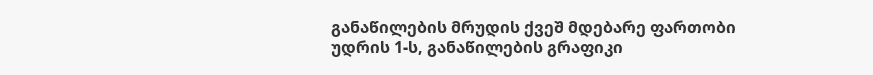განაწილების მრუდის ქვეშ მდებარე ფართობი უდრის 1-ს, განაწილების გრაფიკი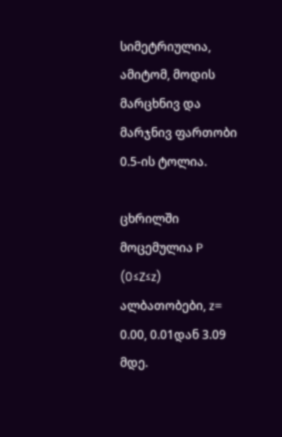სიმეტრიულია, ამიტომ, მოდის მარცხნივ და მარჯნივ ფართობი 0.5-ის ტოლია.

ცხრილში მოცემულია P (0≤Z≤z) ალბათობები, z= 0.00, 0.01დან 3.09 მდე.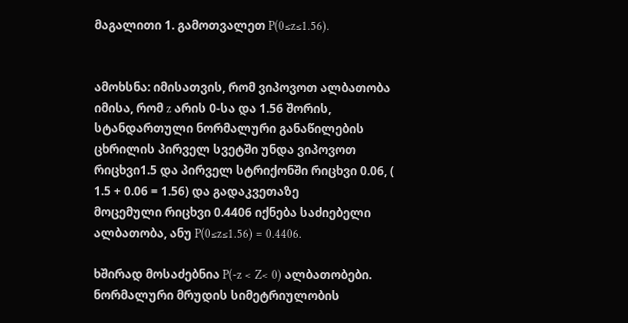მაგალითი 1. გამოთვალეთ P(0≤z≤1.56).


ამოხსნა: იმისათვის, რომ ვიპოვოთ ალბათობა იმისა, რომ z არის 0-სა და 1.56 შორის,
სტანდართული ნორმალური განაწილების ცხრილის პირველ სვეტში უნდა ვიპოვოთ
რიცხვი1.5 და პირველ სტრიქონში რიცხვი 0.06, ( 1.5 + 0.06 = 1.56) და გადაკვეთაზე
მოცემული რიცხვი 0.4406 იქნება საძიებელი ალბათობა, ანუ P(0≤z≤1.56) = 0.4406.

ხშირად მოსაძებნია P(-z < Z< 0) ალბათობები. ნორმალური მრუდის სიმეტრიულობის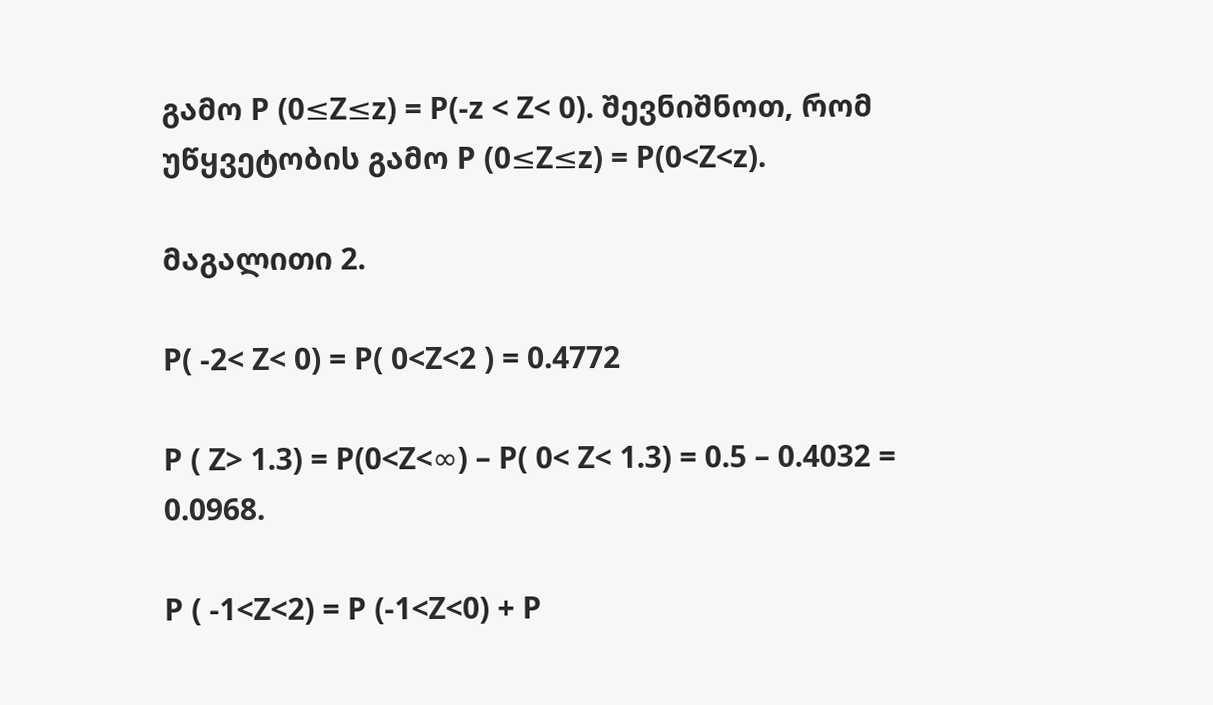გამო P (0≤Z≤z) = P(-z < Z< 0). შევნიშნოთ, რომ უწყვეტობის გამო P (0≤Z≤z) = P(0<Z<z).

მაგალითი 2.

P( -2< Z< 0) = P( 0<Z<2 ) = 0.4772

P ( Z> 1.3) = P(0<Z<∞) – P( 0< Z< 1.3) = 0.5 – 0.4032 = 0.0968.

P ( -1<Z<2) = P (-1<Z<0) + P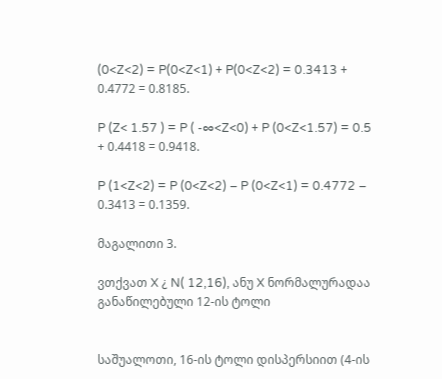(0<Z<2) = P(0<Z<1) + P(0<Z<2) = 0.3413 + 0.4772 = 0.8185.

P (Z< 1.57 ) = P ( -∞<Z<0) + P (0<Z<1.57) = 0.5 + 0.4418 = 0.9418.

P (1<Z<2) = P (0<Z<2) – P (0<Z<1) = 0.4772 – 0.3413 = 0.1359.

მაგალითი 3.

ვთქვათ X ¿ N( 12,16), ანუ X ნორმალურადაა განაწილებული 12-ის ტოლი


საშუალოთი, 16-ის ტოლი დისპერსიით (4-ის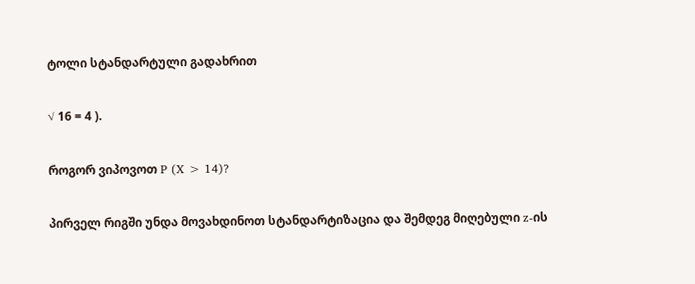ტოლი სტანდარტული გადახრით

√ 16 = 4 ).

როგორ ვიპოვოთ P (X > 14)?

პირველ რიგში უნდა მოვახდინოთ სტანდარტიზაცია და შემდეგ მიღებული z-ის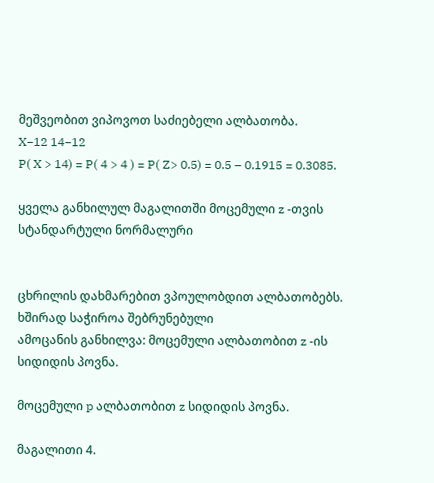მეშვეობით ვიპოვოთ საძიებელი ალბათობა.
X−12 14−12
P( X > 14) = P( 4 > 4 ) = P( Z> 0.5) = 0.5 – 0.1915 = 0.3085.

ყველა განხილულ მაგალითში მოცემული z -თვის სტანდარტული ნორმალური


ცხრილის დახმარებით ვპოულობდით ალბათობებს. ხშირად საჭიროა შებრუნებული
ამოცანის განხილვა: მოცემული ალბათობით z -ის სიდიდის პოვნა.

მოცემული p ალბათობით z სიდიდის პოვნა.

მაგალითი 4.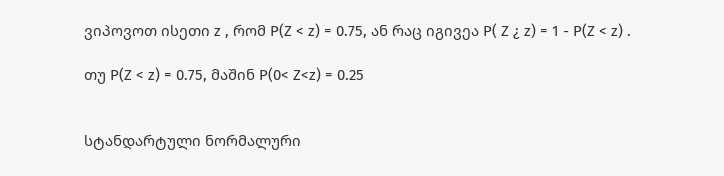ვიპოვოთ ისეთი z , რომ P(Z < z) = 0.75, ან რაც იგივეა P( Z ¿ z) = 1 - P(Z < z) .

თუ P(Z < z) = 0.75, მაშინ P(0< Z<z) = 0.25


სტანდარტული ნორმალური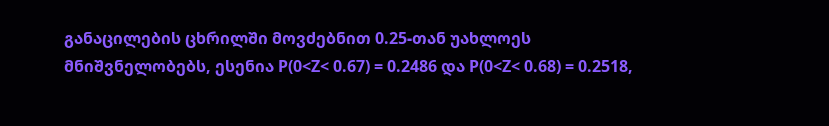განაცილების ცხრილში მოვძებნით 0.25-თან უახლოეს
მნიშვნელობებს, ესენია P(0<Z< 0.67) = 0.2486 და P(0<Z< 0.68) = 0.2518,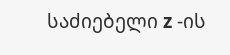საძიებელი z -ის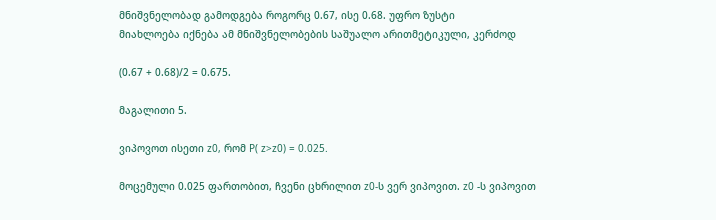მნიშვნელობად გამოდგება როგორც 0.67, ისე 0.68. უფრო ზუსტი
მიახლოება იქნება ამ მნიშვნელობების საშუალო არითმეტიკული, კერძოდ

(0.67 + 0.68)/2 = 0.675.

მაგალითი 5.

ვიპოვოთ ისეთი z0, რომ P( z>z0) = 0.025.

მოცემული 0.025 ფართობით, ჩვენი ცხრილით z0-ს ვერ ვიპოვით. z0 -ს ვიპოვით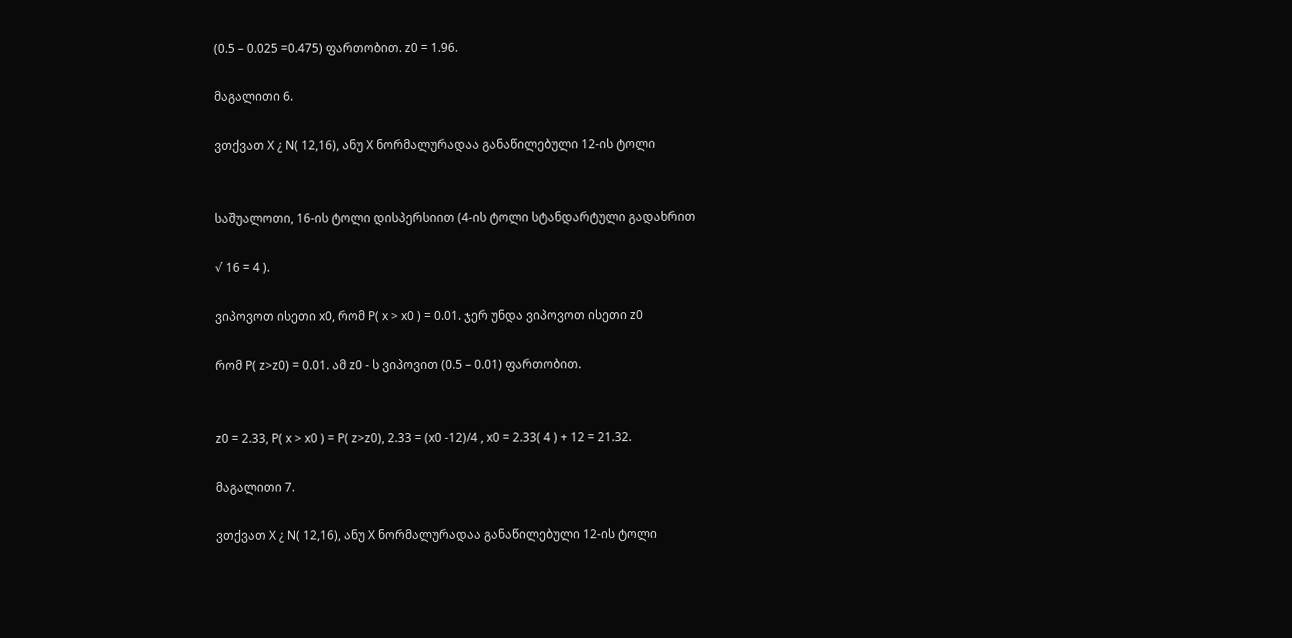(0.5 – 0.025 =0.475) ფართობით. z0 = 1.96.

მაგალითი 6.

ვთქვათ X ¿ N( 12,16), ანუ X ნორმალურადაა განაწილებული 12-ის ტოლი


საშუალოთი, 16-ის ტოლი დისპერსიით (4-ის ტოლი სტანდარტული გადახრით

√ 16 = 4 ).

ვიპოვოთ ისეთი x0, რომ P( x > x0 ) = 0.01. ჯერ უნდა ვიპოვოთ ისეთი z0

რომ P( z>z0) = 0.01. ამ z0 - ს ვიპოვით (0.5 – 0.01) ფართობით.


z0 = 2.33, P( x > x0 ) = P( z>z0), 2.33 = (x0 -12)/4 , x0 = 2.33( 4 ) + 12 = 21.32.

მაგალითი 7.

ვთქვათ X ¿ N( 12,16), ანუ X ნორმალურადაა განაწილებული 12-ის ტოლი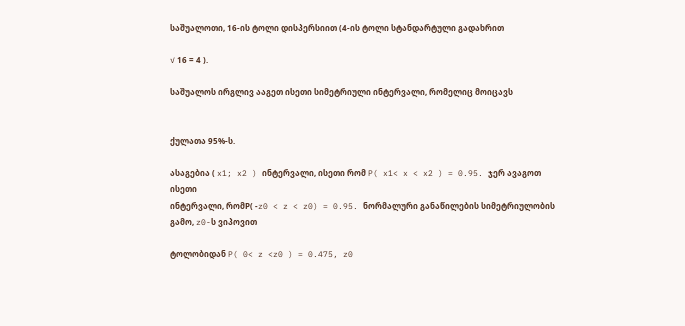საშუალოთი, 16-ის ტოლი დისპერსიით (4-ის ტოლი სტანდარტული გადახრით

√ 16 = 4 ).

საშუალოს ირგლივ ააგეთ ისეთი სიმეტრიული ინტერვალი, რომელიც მოიცავს


ქულათა 95%-ს.

ასაგებია ( x1; x2 ) ინტერვალი, ისეთი რომ P( x1< x < x2 ) = 0.95. ჯერ ავაგოთ ისეთი
ინტერვალი, რომP( -z0 < z < z0) = 0.95. ნორმალური განაწილების სიმეტრიულობის
გამო, z0-ს ვიპოვით

ტოლობიდან P( 0< z <z0 ) = 0.475, z0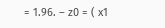= 1.96. – z0 = ( x1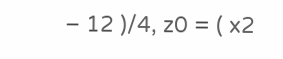– 12 )/4, z0 = ( x2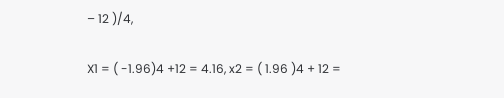– 12 )/4,

X1 = ( -1.96)4 +12 = 4.16, x2 = ( 1.96 )4 + 12 =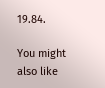19.84.

You might also like